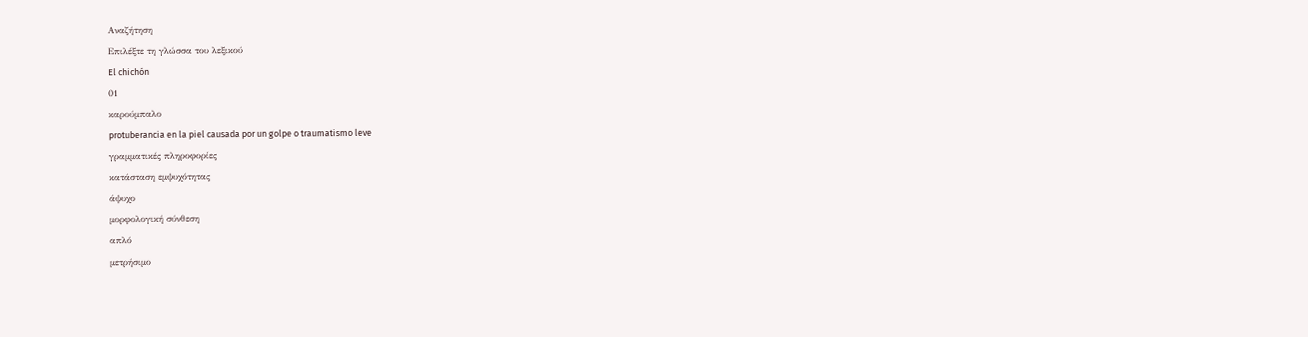Αναζήτηση
Επιλέξτε τη γλώσσα του λεξικού
El chichón
01
καρούμπαλο
protuberancia en la piel causada por un golpe o traumatismo leve
γραμματικές πληροφορίες
κατάσταση εμψυχότητας
άψυχο
μορφολογική σύνθεση
απλό
μετρήσιμο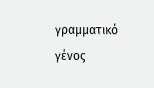γραμματικό γένος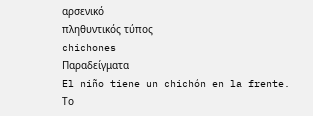αρσενικό
πληθυντικός τύπος
chichones
Παραδείγματα
El niño tiene un chichón en la frente.
Το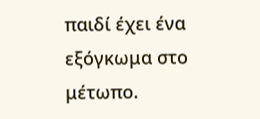παιδί έχει ένα εξόγκωμα στο μέτωπο.